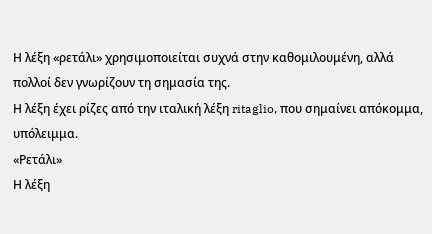Η λέξη «ρετάλι» χρησιμοποιείται συχνά στην καθομιλουμένη, αλλά πολλοί δεν γνωρίζουν τη σημασία της.
Η λέξη έχει ρίζες από την ιταλική λέξη ritaglio, που σημαίνει απόκομμα, υπόλειμμα.
«Ρετάλι»
Η λέξη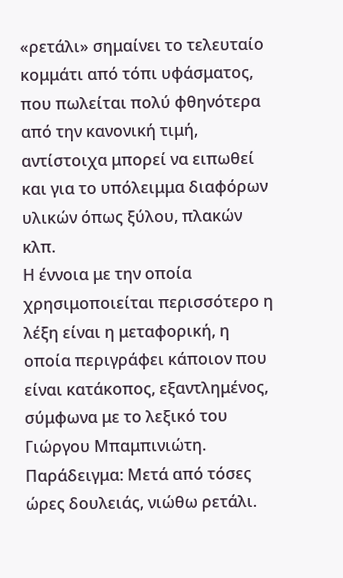«ρετάλι» σημαίνει το τελευταίο κομμάτι από τόπι υφάσματος, που πωλείται πολύ φθηνότερα από την κανονική τιμή, αντίστοιχα μπορεί να ειπωθεί και για το υπόλειμμα διαφόρων υλικών όπως ξύλου, πλακών κλπ.
Η έννοια με την οποία χρησιμοποιείται περισσότερο η λέξη είναι η μεταφορική, η οποία περιγράφει κάποιον που είναι κατάκοπος, εξαντλημένος, σύμφωνα με το λεξικό του Γιώργου Μπαμπινιώτη.
Παράδειγμα: Μετά από τόσες ώρες δουλειάς, νιώθω ρετάλι.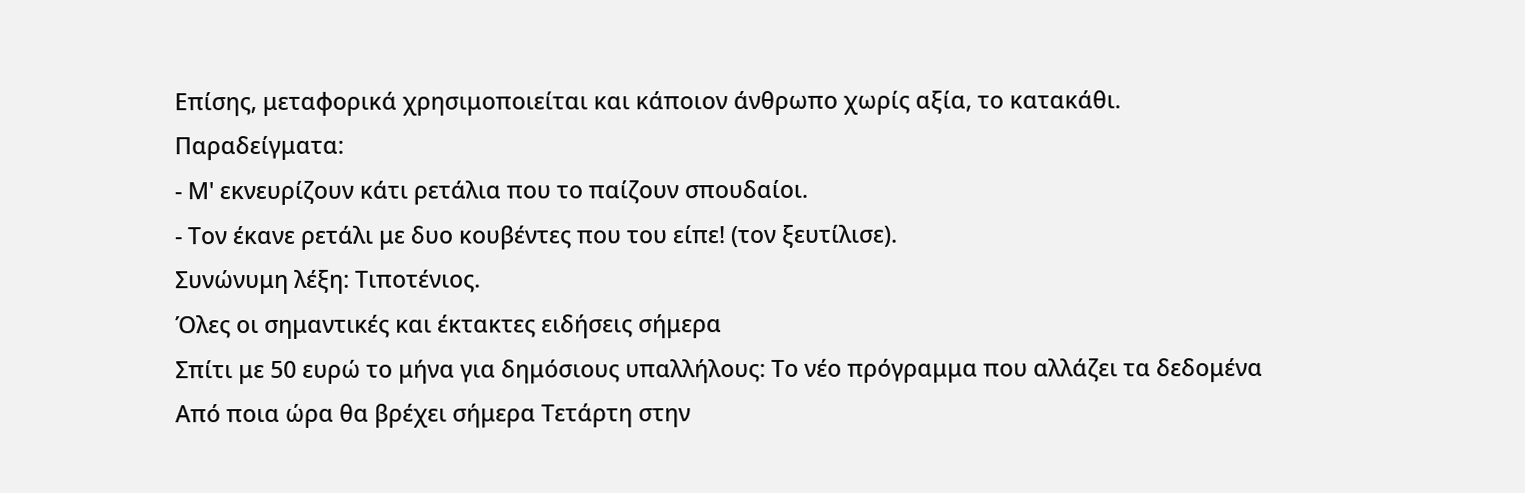Επίσης, μεταφορικά χρησιμοποιείται και κάποιον άνθρωπο χωρίς αξία, το κατακάθι.
Παραδείγματα:
- Μ' εκνευρίζουν κάτι ρετάλια που το παίζουν σπουδαίοι.
- Τον έκανε ρετάλι με δυο κουβέντες που του είπε! (τον ξευτίλισε).
Συνώνυμη λέξη: Τιποτένιος.
Όλες οι σημαντικές και έκτακτες ειδήσεις σήμερα
Σπίτι με 50 ευρώ το μήνα για δημόσιους υπαλλήλους: Το νέο πρόγραμμα που αλλάζει τα δεδομένα
Από ποια ώρα θα βρέχει σήμερα Τετάρτη στην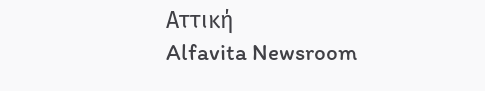Αττική
Alfavita Newsroom